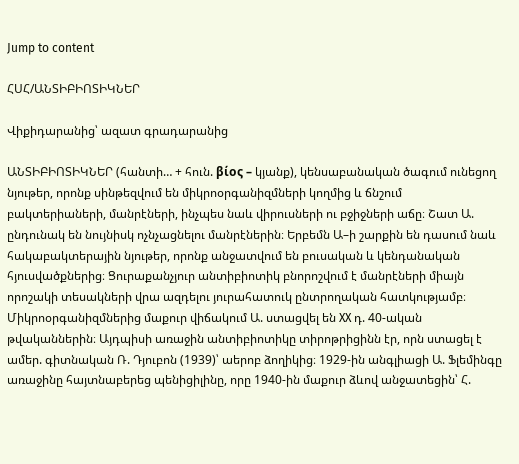Jump to content

ՀՍՀ/ԱՆՏԻԲԻՈՏԻԿՆԵՐ

Վիքիդարանից՝ ազատ գրադարանից

ԱՆՏԻԲԻՈՏԻԿՆԵՐ (հանտի… + հուն. βίος – կյանք), կենսաբանական ծագում ունեցող նյութեր, որոնք սինթեզվում են միկրոօրգանիզմների կողմից և ճնշում բակտերիաների, մանրէների, ինչպես նաև վիրուսների ու բջիջների աճը։ Շատ Ա. ընդունակ են նույնիսկ ոչնչացնելու մանրէներին։ Երբեմն Ա–ի շարքին են դասում նաև հակաբակտերային նյութեր, որոնք անջատվում են բուսական և կենդանական հյուսվածքներից։ Ցուրաքանչյուր անտիբիոտիկ բնորոշվում է մանրէների միայն որոշակի տեսակների վրա ազդելու յուրահատուկ ընտրողական հատկությամբ։ Միկրոօրգանիզմներից մաքուր վիճակում Ա. ստացվել են XX դ. 40-ական թվականներին։ Այդպիսի առաջին անտիբիոտիկը տիրոթրիցինն էր, որն ստացել է ամեր. գիտնական Ռ. Դյուբոն (1939)՝ աերոբ ձողիկից։ 1929-ին անգլիացի Ա. Ֆլեմինգը առաջինը հայտնաբերեց պենիցիլինը, որը 1940-ին մաքուր ձևով անջատեցին՝ Հ.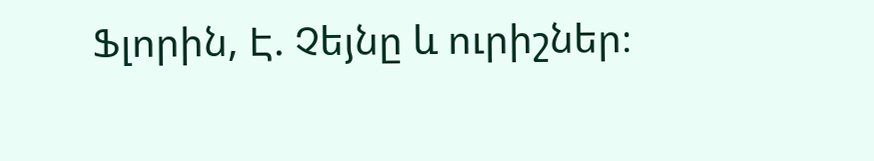Ֆլորին, Է. Չեյնը և ուրիշներ։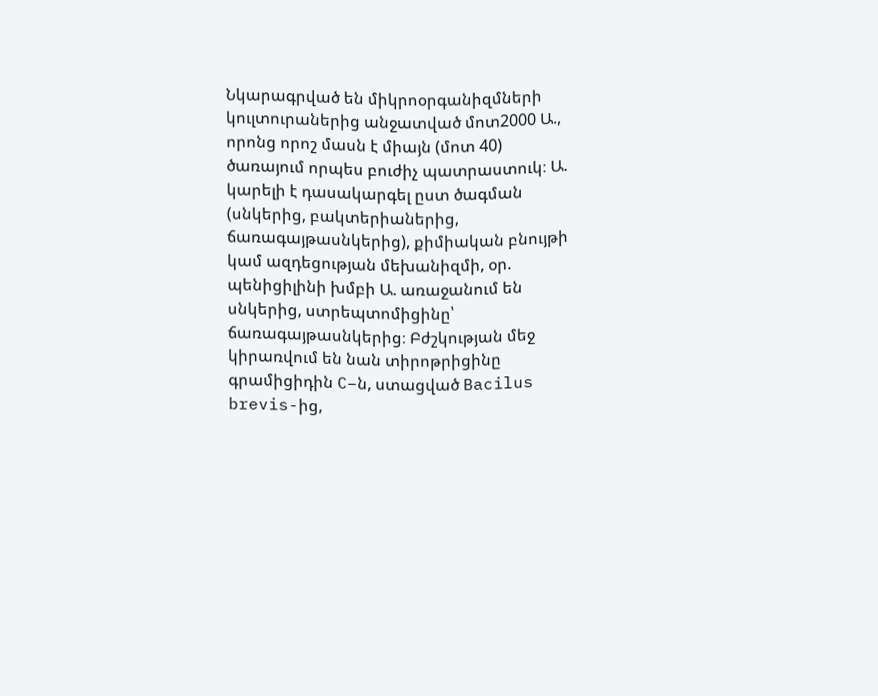Նկարագրված են միկրոօրգանիզմների կուլտուրաներից անջատված մոտ2000 Ա., որոնց որոշ մասն է միայն (մոտ 40) ծառայում որպես բուժիչ պատրաստուկ։ Ա. կարելի է դասակարգել ըստ ծագման (սնկերից, բակտերիաներից, ճառագայթասնկերից), քիմիական բնույթի կամ ազդեցության մեխանիզմի, օր. պենիցիլինի խմբի Ա. առաջանում են սնկերից, ստրեպտոմիցինը՝ ճառագայթասնկերից։ Բժշկության մեջ կիրառվում են նան տիրոթրիցինը գրամիցիդին C–ն, ստացված Bacilus brevis-ից,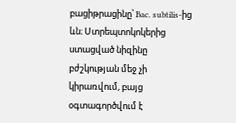բացիթրացինը՝ Bac. subtilis-ից ևն։ Ստրեպտոկոկերից ստացված նիզինը բժշկության մեջ չի կիրառվում, բայց օգտագործվում է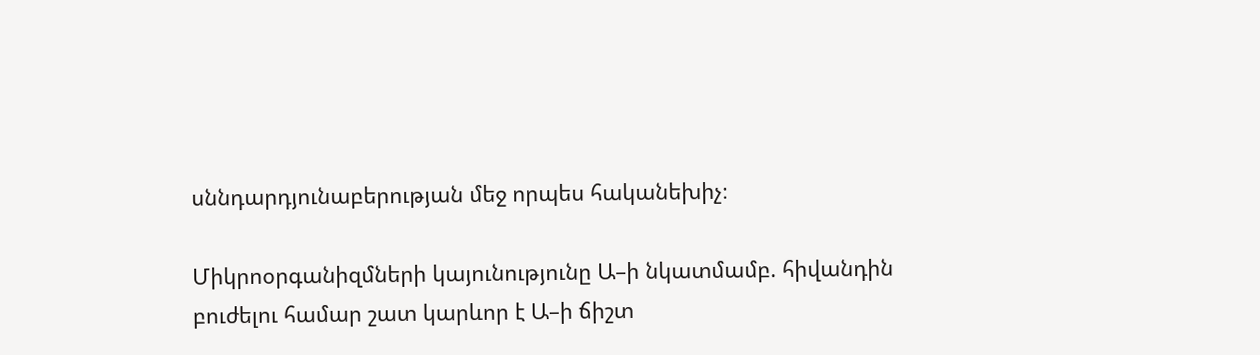սննդարդյունաբերության մեջ որպես հականեխիչ։

Միկրոօրգանիզմների կայունությունը Ա–ի նկատմամբ. հիվանդին բուժելու համար շատ կարևոր է Ա–ի ճիշտ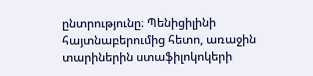ընտրությունը։ Պենիցիլինի հայտնաբերումից հետո, առաջին տարիներին ստաֆիլոկոկերի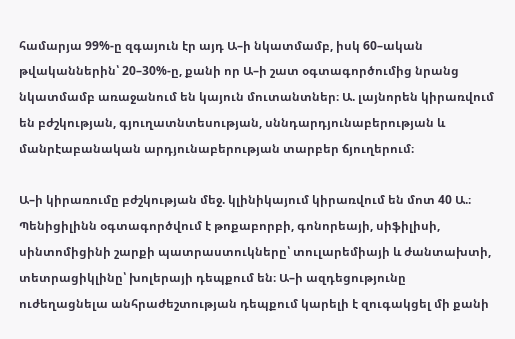համարյա 99%-ը զգայուն էր այդ Ա–ի նկատմամբ, իսկ 60–ական թվականներին՝ 20–30%-ը, քանի որ Ա–ի շատ օգտագործումից նրանց նկատմամբ առաջանում են կայուն մուտանտներ։ Ա. լայնորեն կիրառվում են բժշկության, գյուղատնտեսության, սննդարդյունաբերության և մանրէաբանական արդյունաբերության տարբեր ճյուղերում։

Ա–ի կիրառումը բժշկության մեջ. կլինիկայում կիրառվում են մոտ 40 Ա.։ Պենիցիլինն օգտագործվում է թոքաբորբի, գոնորեայի, սիֆիլիսի, սինտոմիցինի շարքի պատրաստուկները՝ տուլարեմիայի և ժանտախտի, տետրացիկլինը՝ խոլերայի դեպքում են։ Ա–ի ազդեցությունը ուժեղացնելա անհրաժեշտության դեպքում կարելի է զուգակցել մի քանի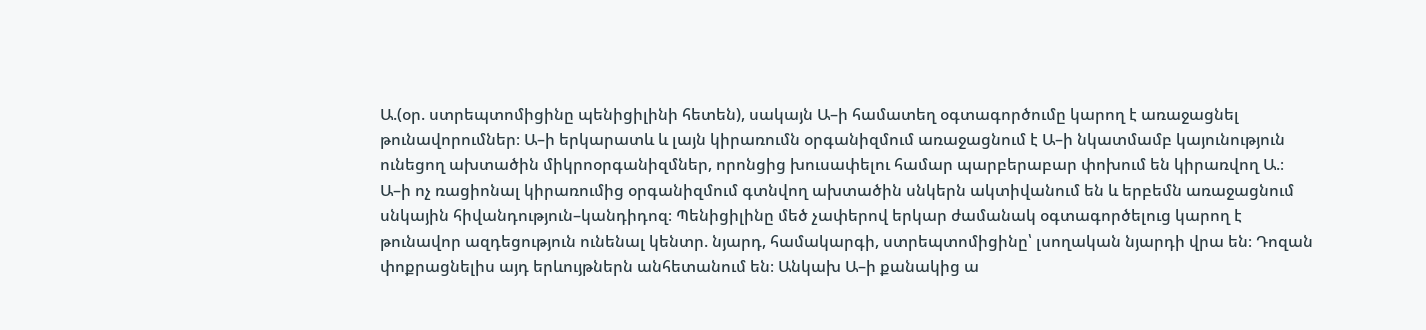Ա.(օր. ստրեպտոմիցինը պենիցիլինի հետեն), սակայն Ա–ի համատեղ օգտագործումը կարող է առաջացնել թունավորումներ։ Ա–ի երկարատև և լայն կիրառումն օրգանիզմում առաջացնում է Ա–ի նկատմամբ կայունություն ունեցող ախտածին միկրոօրգանիզմներ, որոնցից խուսափելու համար պարբերաբար փոխում են կիրառվող Ա.։ Ա–ի ոչ ռացիոնալ կիրառումից օրգանիզմում գտնվող ախտածին սնկերն ակտիվանում են և երբեմն առաջացնում սնկային հիվանդություն–կանդիդոզ։ Պենիցիլինը մեծ չափերով երկար ժամանակ օգտագործելուց կարող է թունավոր ազդեցություն ունենալ կենտր. նյարդ, համակարգի, ստրեպտոմիցինը՝ լսողական նյարդի վրա են։ Դոզան փոքրացնելիս այդ երևույթներն անհետանում են։ Անկախ Ա–ի քանակից ա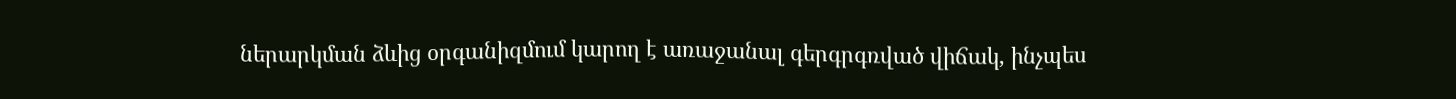ներարկման ձևից օրգանիզմում կարող է առաջանալ գերգրգռված վիճակ, ինչպես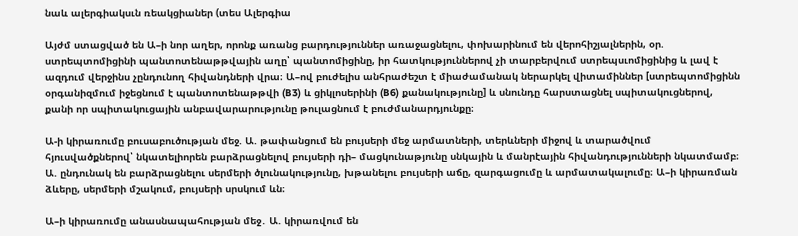նաև ալերգիակսւն ռեակցիաներ (տես Ալերգիա

Այժմ ստացված են Ա–ի նոր աղեր, որոնք առանց բարդություններ առաջացնելու, փոխարինում են վերոհիշյալներին, օր. ստրեպտոմիցինի պանտոտենաթթվային աղը՝ պանտոմիցինը, իր հատկություններով չի տարբերվում ստրեպսւոմիցինից և լավ է ազդում վերջինս չընդունող հիվանդների վրա։ Ա–ով բուժելիս անհրաժեշտ է միաժամանակ ներարկել վիտամիններ [ստրեպտոմիցինն օրգանիզմում իջեցնում է պանտոտենաթթվի (B3) և ցիկլոսերինի (B6) քանակությունը] և սնունդը հարստացնել սպիտակուցներով, քանի որ սպիտակուցային անբավարարությունը թուլացնում է բուժմանարդյունքը։

Ա-ի կիրառումը բուսաբուծության մեջ. Ա. թափանցում են բույսերի մեջ արմատների, տերևների միջով և տարածվում հյուսվածքներով՝ նկատելիորեն բարձրացնելով բույսերի դի– մացկունաթյունը սնկային և մանրէային հիվանդությունների նկատմամբ։ Ա. ընդունակ են բարձրացնելու սերմերի ծլունակությունը, խթանելու բույսերի աճը, զարգացումը և արմատակալումը։ Ա–ի կիրառման ձևերը, սերմերի մշակում, բույսերի սրսկում ևն։

Ա–ի կիրառումը անասնապահության մեջ․ Ա. կիրառվում են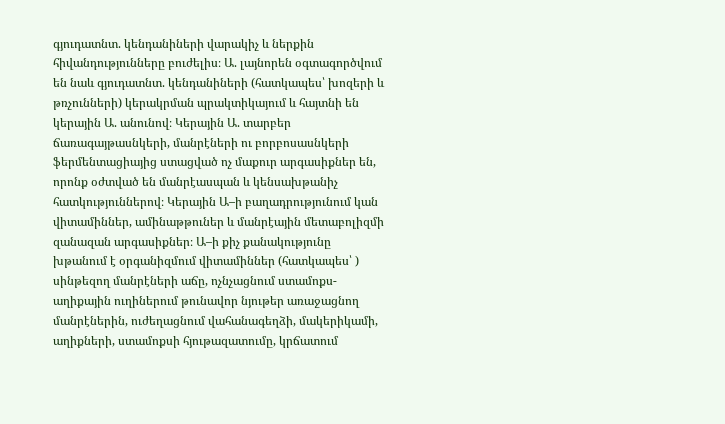գյուդատնտ. կենդանիների վարակիչ և ներքին հիվանդությունները բուժելիս։ Ա. լայնորեն օգտագործվում են նաև գյուդատնտ. կենդանիների (հատկապես՝ խոզերի և թռչունների) կերակրման պրակտիկայում և հայտնի են կերային Ա. անունով։ Կերային Ա. տարբեր ճառագայթասնկերի, մանրէների ու բորբոսասնկերի ֆերմենտացիայից ստացված ոչ մաքուր արգասիքներ են, որոնք օժտված են մանրէասպան և կենսախթանիչ հատկություններով։ Կերային Ա–ի բաղադրությունում կան վիտամիններ, ամինաթթուներ և մանրէային մետաբոլիզմի զանազան արգասիքներ։ Ա–ի քիչ քանակությունը խթանում է օրգանիզմում վիտամիններ (հատկապես՝ ) սինթեզող մանրէների աճը, ոչնչացնում ստամոքս-աղիքային ուղիներում թունավոր նյութեր առաջացնող մանրէներին, ուժեղացնում վահանագեղձի, մակերիկամի, աղիքների, ստամոքսի հյութազատումը, կրճատում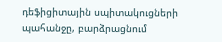դեֆիցիտային սպիտակուցների պահանջը, բարձրացնում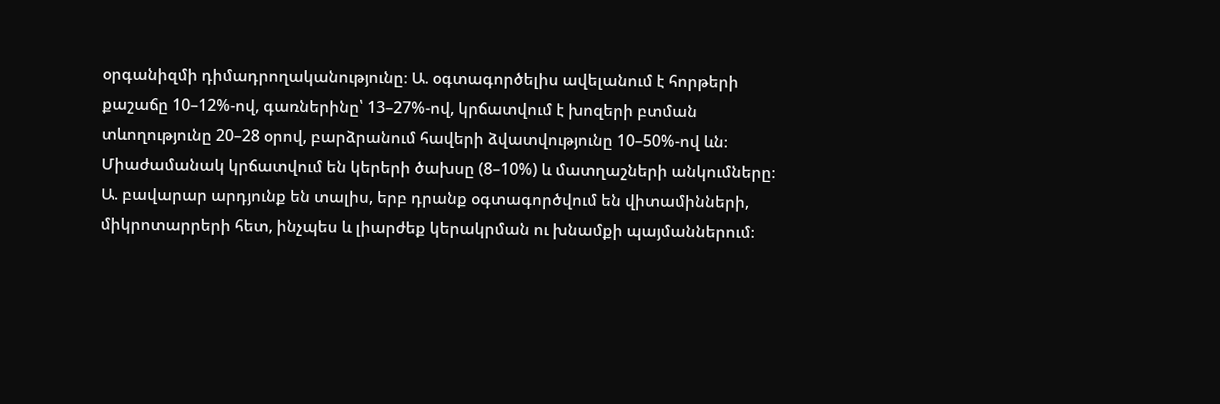օրգանիզմի դիմադրողականությունը։ Ա. օգտագործելիս ավելանում է հորթերի քաշաճը 10–12%-ով, գառներինը՝ 13–27%-ով, կրճատվում է խոզերի բտման տևողությունը 20–28 օրով, բարձրանում հավերի ձվատվությունը 10–50%-ով ևն։ Միաժամանակ կրճատվում են կերերի ծախսը (8–10%) և մատղաշների անկումները։ Ա. բավարար արդյունք են տալիս, երբ դրանք օգտագործվում են վիտամինների, միկրոտարրերի հետ, ինչպես և լիարժեք կերակրման ու խնամքի պայմաններում։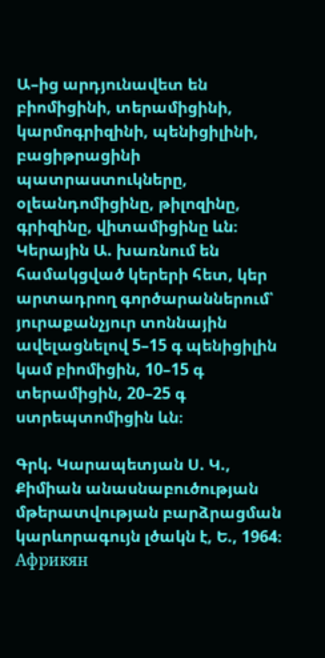Ա–ից արդյունավետ են բիոմիցինի, տերամիցինի, կարմոգրիզինի, պենիցիլինի, բացիթրացինի պատրաստուկները, օլեանդոմիցինը, թիլոզինը, գրիզինը, վիտամիցինը ևն։ Կերային Ա. խառնում են համակցված կերերի հետ, կեր արտադրող գործարաններում՝ յուրաքանչյուր տոննային ավելացնելով 5–15 գ պենիցիլին կամ բիոմիցին, 10–15 գ տերամիցին, 20–25 գ ստրեպտոմիցին ևն։

Գրկ. Կարապետյան Ս. Կ., Քիմիան անասնաբուծության մթերատվության բարձրացման կարևորագույն լծակն է, Ե., 1964։ Африкян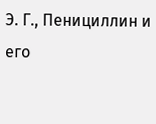Э. Г., Пенициллин и его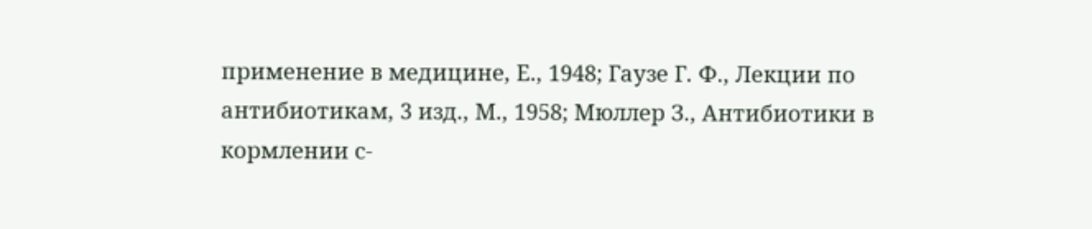применение в медицине, Е., 1948; Гаузе Г. Ф., Лекции по антибиотикам, 3 изд., М., 1958; Мюллер З., Антибиотики в кормлении с-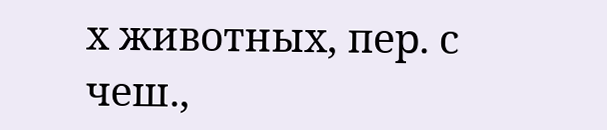х животных, пер. с чеш.,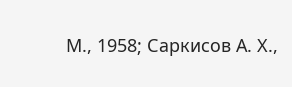М., 1958; Саркисов А. Х.,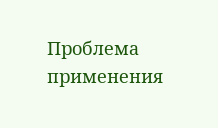Проблема применения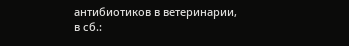антибиотиков в ветеринарии, в сб.: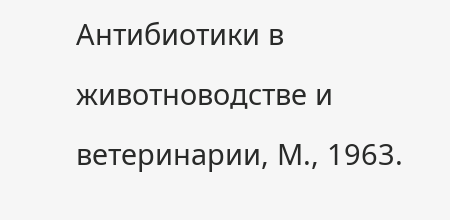Антибиотики в животноводстве и ветеринарии, М., 1963.